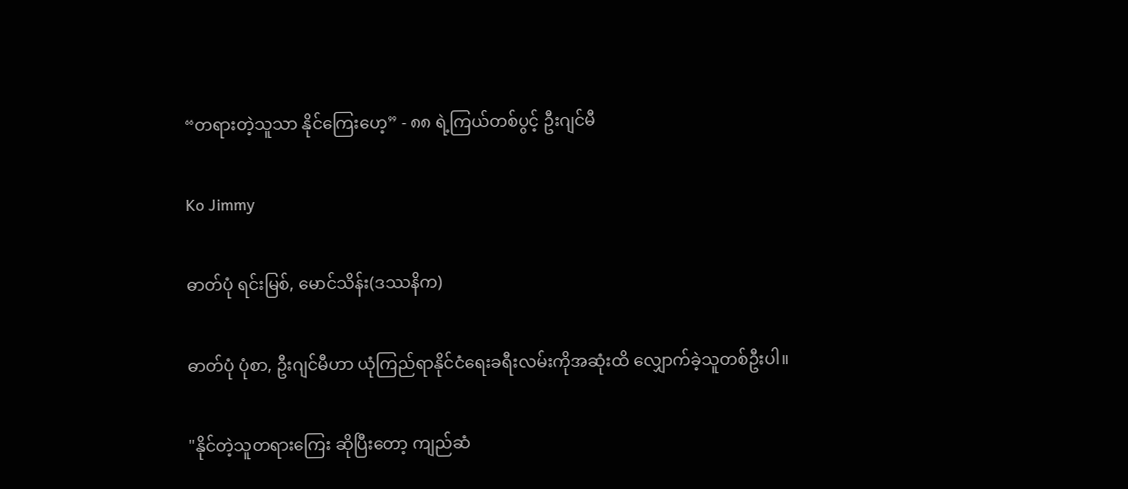“တရားတဲ့သူသာ နိုင်ကြေးဟေ့” - ၈၈ ရဲ့ကြယ်တစ်ပွင့် ဦးဂျင်မီ

Ko Jimmy

ဓာတ်ပုံ ရင်းမြစ်, မောင်သိန်း(ဒဿနိက)

ဓာတ်ပုံ ပုံစာ, ဦးဂျင်မီဟာ ယုံကြည်ရာနိုင်ငံရေးခရီးလမ်းကိုအဆုံးထိ လျှောက်ခဲ့သူတစ်ဦးပါ။

"နိုင်တဲ့သူတရားကြေး ဆိုပြီးတော့ ကျည်ဆံ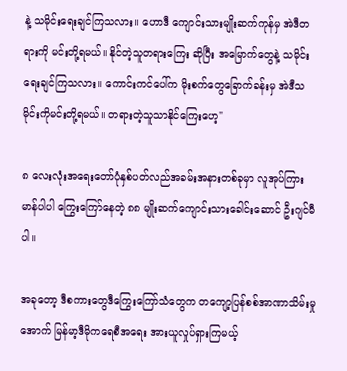နဲ့ သမိုင်းရေးချင်ကြသလား။ ဟောဒီ ကျောင်းသားမျိုးဆက်ကုန်မှ အဲဒီတရားကို မင်းတို့ရမယ်။ နိုင်တဲ့သူတရားကြေး ဆိုပြီး အမြောက်တွေနဲ့ သမိုင်းရေးချင်ကြသလား။ ကောင်းကင်ပေါ်က မိုးစက်တွေခြောက်ခန်းမှ အဲဒီသမိုင်းကိုမင်းတို့ရမယ်။ တရားတဲ့သူသာနိုင်ကြေးဟေ့"

၈ လေးလုံးအရေးတော်ပုံနှစ်ပတ်လည်အခမ်းအနားတစ်ခုမှာ လူအုပ်ကြား မာန်ပါပါ ကြွေးကြော်နေတဲ့ ၈၈ မျိုးဆက်ကျောင်းသားခေါင်းဆောင် ဦးဂျင်မီပါ။

အခုတော့ ဒီစကားတွေဒီကြွေးကြော်သံတွေက တကျော့ပြန်စစ်အာဏာသိမ်းမှုအောက် မြန်မာ့ဒီမိုကရေစီအရေး အားယူလှုပ်ရှားကြမယ့်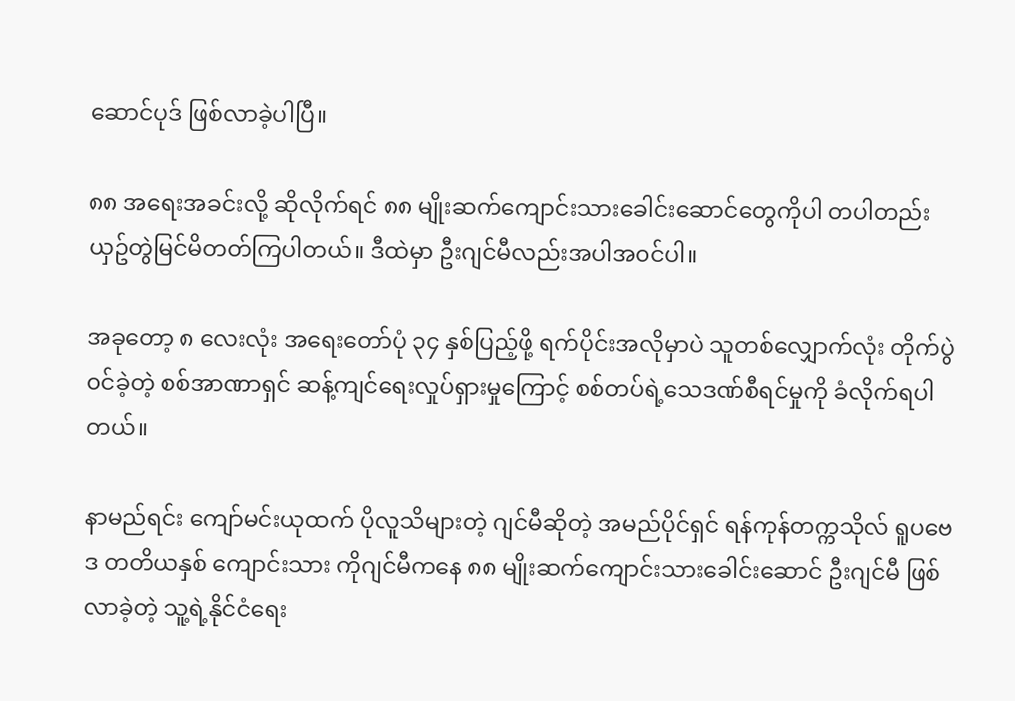ဆောင်ပုဒ် ဖြစ်လာခဲ့ပါပြီ။

၈၈ အရေးအခင်းလို့ ဆိုလိုက်ရင် ၈၈ မျိုးဆက်ကျောင်းသားခေါင်းဆောင်တွေကိုပါ တပါတည်း ယှဥ်တွဲမြင်မိတတ်ကြပါတယ်။ ဒီထဲမှာ ဦးဂျင်မီလည်းအပါအ၀င်ပါ။

အခုတော့ ၈ လေးလုံး အရေးတော်ပုံ ၃၄ နှစ်ပြည့်ဖို့ ရက်ပိုင်းအလိုမှာပဲ သူတစ်လျှောက်လုံး တိုက်ပွဲ၀င်ခဲ့တဲ့ စစ်အာဏာရှင် ဆန့်ကျင်ရေးလှုပ်ရှားမှုကြောင့် စစ်တပ်ရဲ့သေဒဏ်စီရင်မှုကို ခံလိုက်ရပါတယ်။

နာမည်ရင်း ကျော်မင်းယုထက် ပိုလူသိများတဲ့ ဂျင်မီဆိုတဲ့ အမည်ပိုင်ရှင် ရန်ကုန်တက္ကသိုလ် ရူပဗေဒ တတိယနှစ် ကျောင်းသား ကိုဂျင်မီကနေ ၈၈ မျိုးဆက်ကျောင်းသားခေါင်းဆောင် ဦးဂျင်မီ ဖြစ်လာခဲ့တဲ့ သူ့ရဲ့နိုင်ငံရေး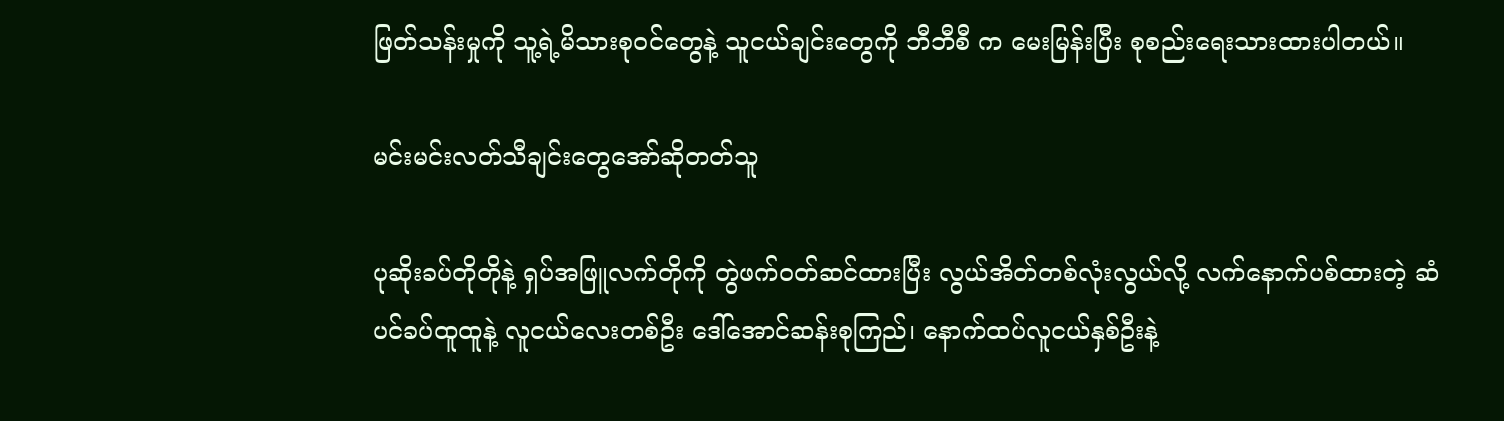ဖြတ်သန်းမှုကို သူ့ရဲ့မိသားစု၀င်တွေနဲ့ သူငယ်ချင်းတွေကို ဘီဘီစီ က မေးမြန်းပြီး စုစည်းရေးသားထားပါတယ်။

မင်းမင်းလတ်သီချင်းတွေအော်ဆိုတတ်သူ

ပုဆိုးခပ်တိုတိုနဲ့ ရှပ်အဖြူလက်တိုကို တွဲဖက်၀တ်ဆင်ထားပြီး လွယ်အိတ်တစ်လုံးလွယ်လို့ လက်နောက်ပစ်ထားတဲ့ ဆံပင်ခပ်ထူထူနဲ့ လူငယ်လေးတစ်ဦး ဒေါ်အောင်ဆန်းစုကြည်၊ နောက်ထပ်လူငယ်နှစ်ဦးနဲ့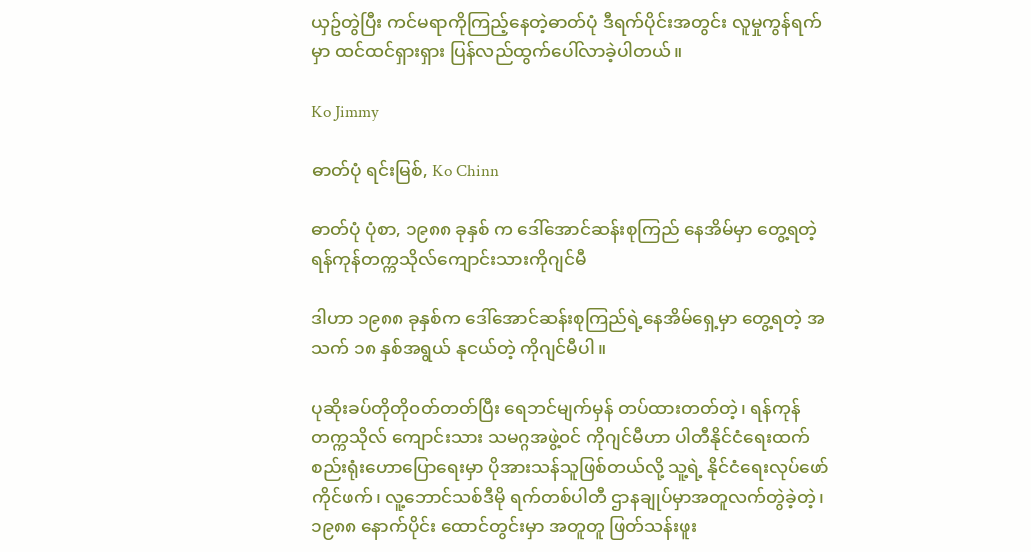ယှဥ်တွဲပြီး ကင်မရာကိုကြည့်နေတဲ့ဓာတ်ပုံ ဒီရက်ပိုင်းအတွင်း လူမှုကွန်ရက်မှာ ထင်ထင်ရှားရှား ပြန်လည်ထွက်ပေါ်လာခဲ့ပါတယ်။

Ko Jimmy

ဓာတ်ပုံ ရင်းမြစ်, Ko Chinn

ဓာတ်ပုံ ပုံစာ, ၁၉၈၈ ခုနှစ် က ဒေါ်အောင်ဆန်းစုကြည် နေအိမ်မှာ တွေ့ရတဲ့ ရန်ကုန်တက္ကသိုလ်ကျောင်းသားကိုဂျင်မီ

ဒါဟာ ၁၉၈၈ ခုနှစ်က ဒေါ်အောင်ဆန်းစုကြည်ရဲ့နေအိမ်ရှေ့မှာ တွေ့ရတဲ့ အသက် ၁၈ နှစ်အရွယ် နုငယ်တဲ့ ကိုဂျင်မီပါ။

ပုဆိုးခပ်တိုတို၀တ်တတ်ပြီး ရေဘင်မျက်မှန် တပ်ထားတတ်တဲ့၊ ရန်ကုန်တက္ကသိုလ် ကျောင်းသား သမဂ္ဂအဖွဲ့၀င် ကိုဂျင်မီဟာ ပါတီနိုင်ငံရေးထက် စည်းရုံးဟောပြောရေးမှာ ပိုအားသန်သူဖြစ်တယ်လို့ သူ့ရဲ့ နိုင်ငံရေးလုပ်ဖော်ကိုင်ဖက်၊ လူ့ဘောင်သစ်ဒီမို ရက်တစ်ပါတီ ဌာနချုပ်မှာအတူလက်တွဲခဲ့တဲ့၊ ၁၉၈၈ နောက်ပိုင်း ထောင်တွင်းမှာ အတူတူ ဖြတ်သန်းဖူး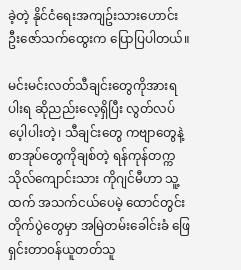ခဲ့တဲ့ နိုင်ငံရေးအကျဥ်းသားဟောင်း ဦးဇော်သက်ထွေးက ပြောပြပါတယ်။

မင်းမင်းလတ်သီချင်းတွေကိုအားရပါးရ ဆိုညည်းလေ့ရှိပြီး လွတ်လပ်ပေ့ါပါးတဲ့၊ သီချင်းတွေ ကဗျာတွေနဲ့ စာအုပ်တွေကိုချစ်တဲ့ ရန်ကုန်တက္ကသိုလ်ကျောင်းသား ကိုဂျင်မီဟာ သူ့ထက် အသက်ငယ်ပေမဲ့ ထောင်တွင်းတိုက်ပွဲတွေမှာ အမြဲတမ်းခေါင်းခံ ဖြေရှင်းတာ၀န်ယူတတ်သူ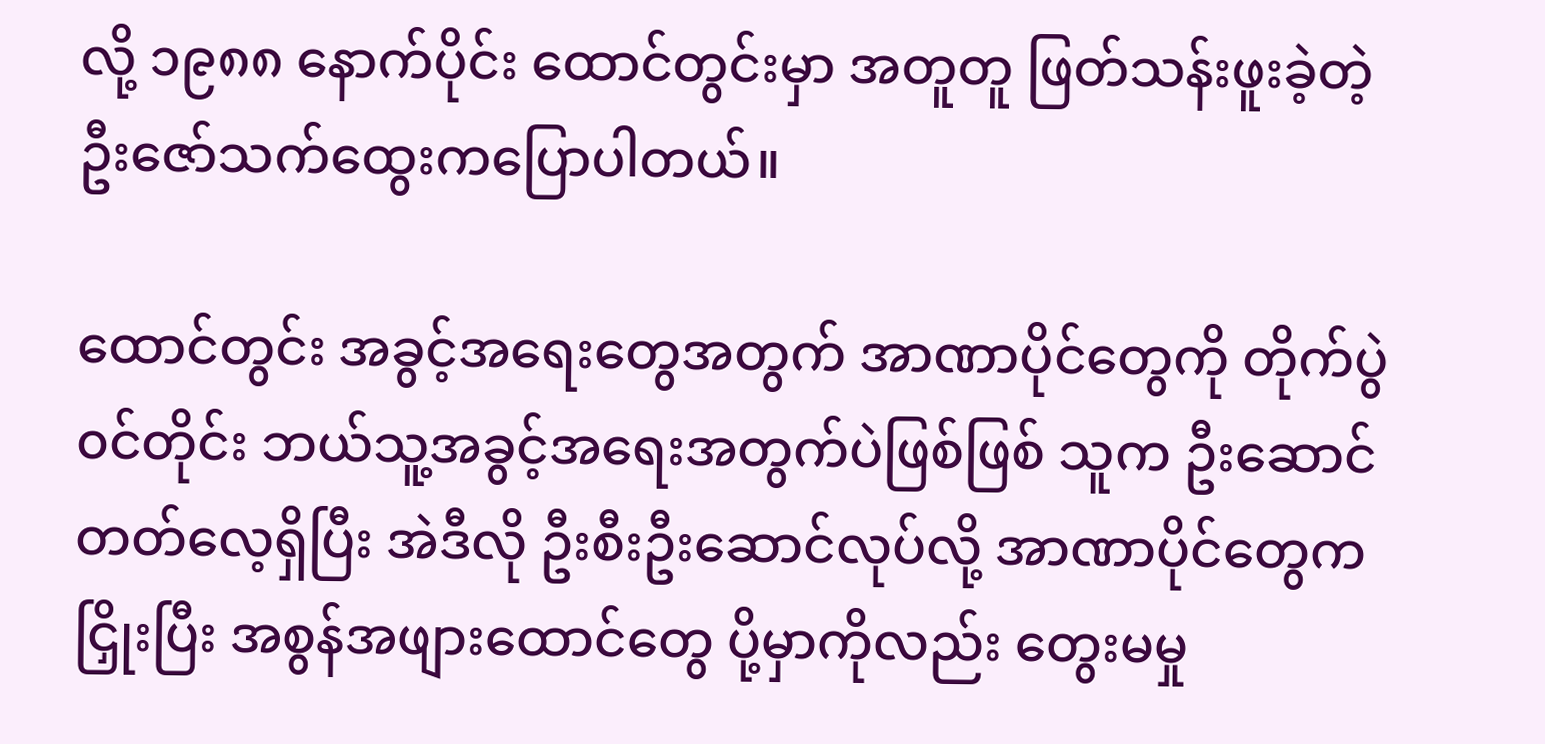လို့ ၁၉၈၈ နောက်ပိုင်း ထောင်တွင်းမှာ အတူတူ ဖြတ်သန်းဖူးခဲ့တဲ့ ဦးဇော်သက်ထွေးကပြောပါတယ်။

ထောင်တွင်း အခွင့်အရေးတွေအတွက် အာဏာပိုင်တွေကို တိုက်ပွဲ၀င်တိုင်း ဘယ်သူ့အခွင့်အရေးအတွက်ပဲဖြစ်ဖြစ် သူက ဦးဆောင်တတ်လေ့ရှိပြီး အဲဒီလို ဦးစီးဦးဆောင်လုပ်လို့ အာဏာပိုင်တွေကငြှိုးပြီး အစွန်အဖျားထောင်တွေ ပို့မှာကိုလည်း တွေးမမှု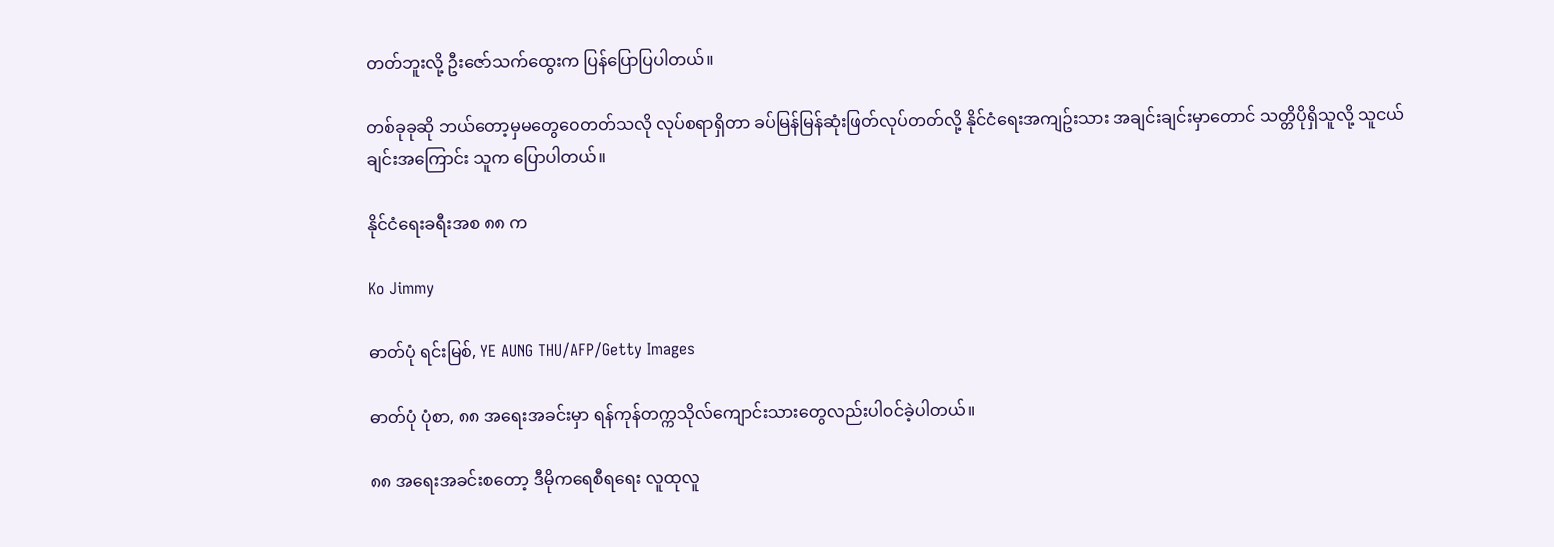တတ်ဘူးလို့ ဦးဇော်သက်ထွေးက ပြန်ပြောပြပါတယ်။

တစ်ခုခုဆို ဘယ်တော့မှမတွေ၀ေတတ်သလို လုပ်စရာရှိတာ ခပ်မြန်မြန်ဆုံးဖြတ်လုပ်တတ်လို့ နိုင်ငံရေးအကျဥ်းသား အချင်းချင်းမှာတောင် သတ္တိပိုရှိသူလို့ သူငယ်ချင်းအကြောင်း သူက ပြောပါတယ်။

နိုင်ငံရေးခရီးအစ ၈၈ က

Ko Jimmy

ဓာတ်ပုံ ရင်းမြစ်, YE AUNG THU/AFP/Getty Images

ဓာတ်ပုံ ပုံစာ, ၈၈ အရေးအခင်းမှာ ရန်ကုန်တက္ကသိုလ်ကျောင်းသားတွေလည်းပါ၀င်ခဲ့ပါတယ်။

၈၈ အရေးအခင်းစတော့ ဒီမိုကရေစီရရေး လူထုလူ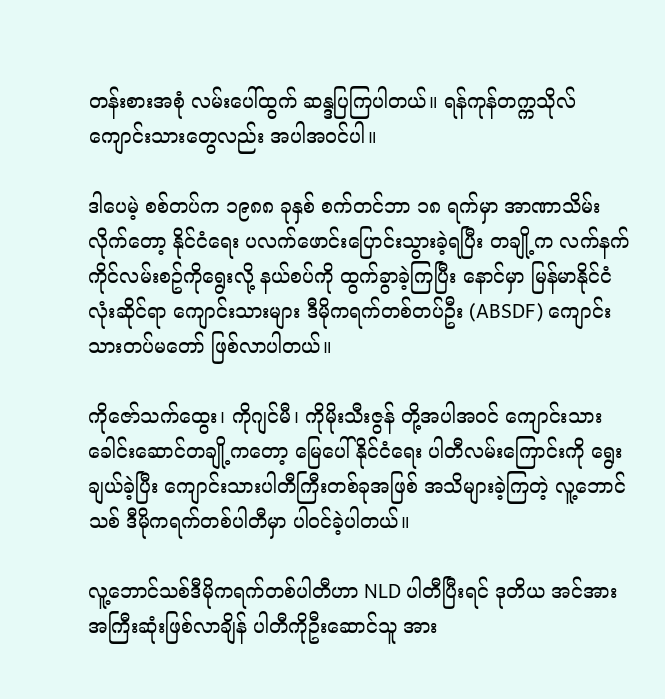တန်းစားအစုံ လမ်းပေါ်ထွက် ဆန္ဒပြကြပါတယ်။ ရန်ကုန်တက္ကသိုလ်ကျောင်းသားတွေလည်း အပါအ၀င်ပါ။

ဒါပေမဲ့ စစ်တပ်က ၁၉၈၈ ခုနှစ် စက်တင်ဘာ ၁၈ ရက်မှာ အာဏာသိမ်းလိုက်တော့ နိုင်ငံရေး ပလက်ဖောင်းပြောင်းသွားခဲ့ရပြီး တချို့က လက်နက်ကိုင်လမ်းစဥ်ကိုရွေးလို့ နယ်စပ်ကို ထွက်ခွာခဲ့ကြပြီး နောင်မှာ မြန်မာနိုင်ငံလုံးဆိုင်ရာ ကျောင်းသားများ ဒီမိုကရက်တစ်တပ်ဦး (ABSDF) ကျောင်းသားတပ်မတော် ဖြစ်လာပါတယ်။

ကိုဇော်သက်ထွေး၊ ကိုဂျင်မီ၊ ကိုမိုးသီးဇွန် တို့အပါအ၀င် ကျောင်းသားခေါင်းဆောင်တချို့ကတော့ မြေပေါ်နိုင်ငံရေး ပါတီလမ်းကြောင်းကို ရွေးချယ်ခဲ့ပြီး ကျောင်းသားပါတီကြီးတစ်ခုအဖြစ် အသိများခဲ့ကြတဲ့ လူ့ဘောင်သစ် ဒီမိုကရက်တစ်ပါတီမှာ ပါ၀င်ခဲ့ပါတယ်။

လူ့ဘောင်သစ်ဒီမိုကရက်တစ်ပါတီဟာ NLD ပါတီပြီးရင် ဒုတိယ အင်အား အကြီးဆုံးဖြစ်လာချိန် ပါတီကိုဦးဆောင်သူ အား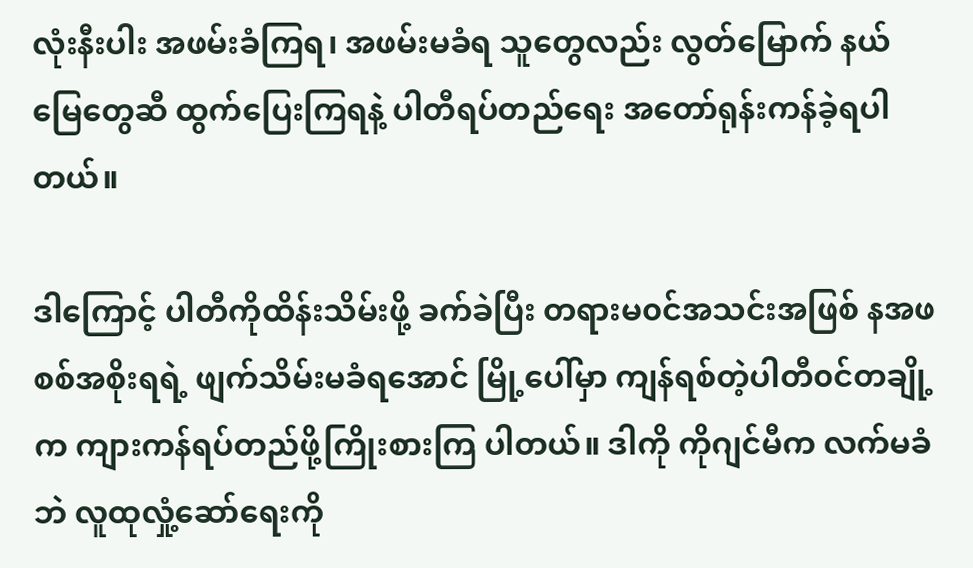လုံးနီးပါး အဖမ်းခံကြရ၊ အဖမ်းမခံရ သူတွေလည်း လွတ်မြောက် နယ်မြေတွေဆီ ထွက်ပြေးကြရနဲ့ ပါတီရပ်တည်ရေး အတော်ရုန်းကန်ခဲ့ရပါတယ်။

ဒါကြောင့် ပါတီကိုထိန်းသိမ်းဖို့ ခက်ခဲပြီး တရားမ၀င်အသင်းအဖြစ် နအဖ စစ်အစိုးရရဲ့ ဖျက်သိမ်းမခံရအောင် မြို့ပေါ်မှာ ကျန်ရစ်တဲ့ပါတီ၀င်တချို့က ကျားကန်ရပ်တည်ဖို့ကြိုးစားကြ ပါတယ်။ ဒါကို ကိုဂျင်မီက လက်မခံဘဲ လူထုလှုံ့ဆော်ရေးကို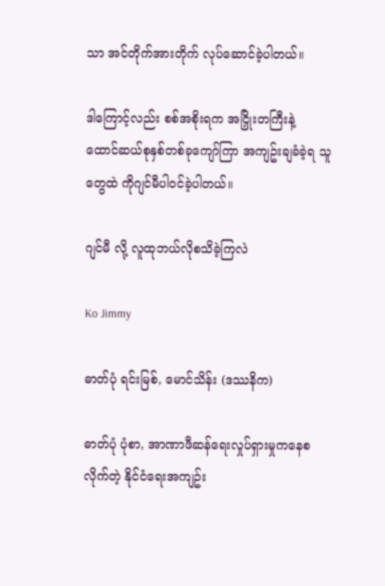သာ အင်တိုက်အားတိုက် လုပ်ဆောင်ခဲ့ပါတယ်။

ဒါကြောင့်လည်း စစ်အစိုးရက အငြှိုးတကြီးနဲ့ ထောင်ဆယ်စုနှစ်တစ်ခုကျော်ကြာ အကျဥ်းချခံခဲ့ရ သူတွေထဲ ကိုဂျင်မီပါ၀င်ခဲ့ပါတယ်။

ဂျင်မီ လို့ လူထုဘယ်လိုစသိခဲ့ကြလဲ

Ko Jimmy

ဓာတ်ပုံ ရင်းမြစ်, မောင်သိန်း (ဒဿနိက)

ဓာတ်ပုံ ပုံစာ, အာဏာဖီဆန်ရေးလှုပ်ရှားမှုကနေစလိုက်တဲ့ နိုင်ငံရေးအကျဥ်း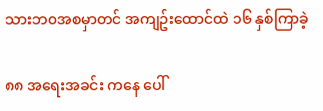သားဘ၀အစမှာတင် အကျဥ်းထောင်ထဲ ၁၆ နှစ်ကြာခဲ့

၈၈ အရေးအခင်း ကနေ ပေါ်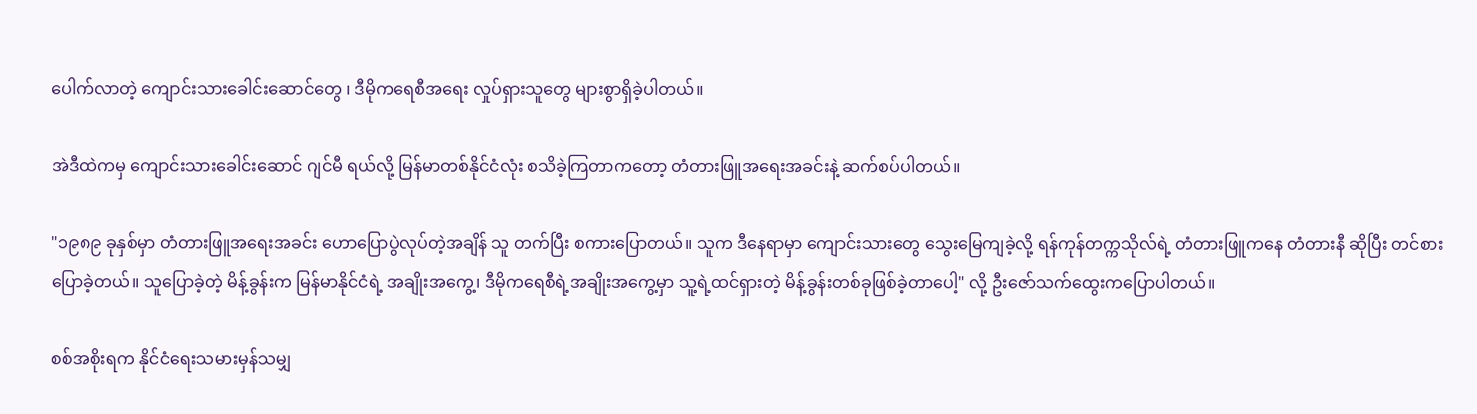ပေါက်လာတဲ့ ကျောင်းသားခေါင်းဆောင်တွေ ၊ ဒီမိုကရေစီအရေး လှုပ်ရှားသူတွေ များစွာရှိခဲ့ပါတယ်။

အဲဒီထဲကမှ ကျောင်းသားခေါင်းဆောင် ဂျင်မီ ရယ်လို့ မြန်မာတစ်နိုင်ငံလုံး စသိခဲ့ကြတာကတော့ တံတားဖြူအရေးအခင်းနဲ့ ဆက်စပ်ပါတယ်။

"၁၉၈၉ ခုနှစ်မှာ တံတားဖြူအရေးအခင်း ဟောပြောပွဲလုပ်တဲ့အချိန် သူ တက်ပြီး စကားပြောတယ်။ သူက ဒီနေရာမှာ ကျောင်းသားတွေ သွေးမြေကျခဲ့လို့ ရန်ကုန်တက္ကသိုလ်ရဲ့ တံတားဖြူကနေ တံတားနီ ဆိုပြီး တင်စားပြောခဲ့တယ်။ သူပြောခဲ့တဲ့ မိန့်ခွန်းက မြန်မာနိုင်ငံရဲ့ အချိုးအကွေ့၊ ဒီမိုကရေစီရဲ့အချိုးအကွေ့မှာ သူ့ရဲ့ထင်ရှားတဲ့ မိန့်ခွန်းတစ်ခုဖြစ်ခဲ့တာပေါ့" လို့ ဦးဇော်သက်ထွေးကပြောပါတယ်။

စစ်အစိုးရက နိုင်ငံရေးသမားမှန်သမျှ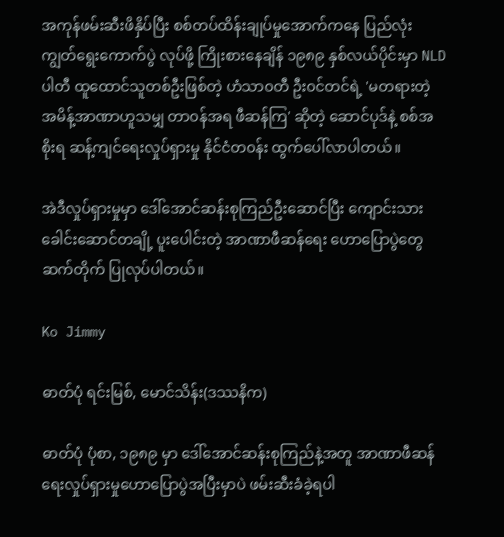အကုန်ဖမ်းဆီးဖိနှိပ်ပြီး စစ်တပ်ထိန်းချုပ်မှုအောက်ကနေ ပြည်လုံးကျွတ်ရွေးကောက်ပွဲ လုပ်ဖို့ ကြိုးစားနေချိန် ၁၉၈၉ နှစ်လယ်ပိုင်းမှာ NLD ပါတီ ထူထောင်သူတစ်ဦးဖြစ်တဲ့ ဟံသာ၀တီ ဦး၀င်တင်ရဲ့ 'မတရားတဲ့အမိန့်အာဏာဟူသမျှ တာ၀န်အရ ဖီဆန်ကြ' ဆိုတဲ့ ဆောင်ပုဒ်နဲ့ စစ်အစိုးရ ဆန့်ကျင်ရေးလှုပ်ရှားမှု နိုင်ငံတ၀န်း ထွက်ပေါ်လာပါတယ်။

အဲဒီလှုပ်ရှားမှုမှာ ဒေါ်အောင်ဆန်းစုကြည်ဦးဆောင်ပြီး ကျောင်းသားခေါင်းဆောင်တချို့ ပူးပေါင်းတဲ့ အာဏာဖီဆန်ရေး ဟောပြောပွဲတွေ ဆက်တိုက် ပြုလုပ်ပါတယ်။

Ko Jimmy

ဓာတ်ပုံ ရင်းမြစ်, မောင်သိန်း(ဒဿနိက)

ဓာတ်ပုံ ပုံစာ, ၁၉၈၉ မှာ ဒေါ်အောင်ဆန်းစုကြည်နဲ့အတူ အာဏာဖီဆန်ရေးလှုပ်ရှားမှုဟောပြောပွဲအပြီးမှာပဲ ဖမ်းဆီးခံခဲ့ရပါ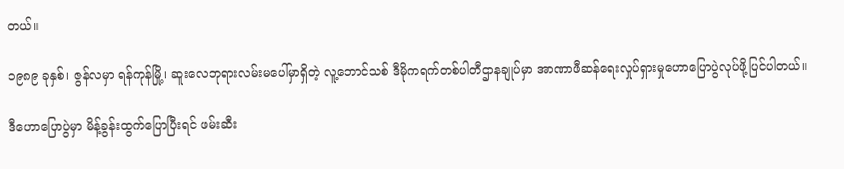တယ်။

၁၉၈၉ ခုနှစ်၊ ဇွန်လမှာ ရန်ကုန်မြို့၊ ဆူးလေဘုရားလမ်းမပေါ်မှာရှိတဲ့ လူ့ဘောင်သစ် ဒီမိုကရက်တစ်ပါတီဌာနချုပ်မှာ အာဏာဖီဆန်ရေးလှုပ်ရှားမှုဟောပြောပွဲလုပ်ဖို့ပြင်ပါတယ်။

ဒီဟောပြောပွဲမှာ မိန့်ခွန်းထွက်ပြောပြီးရင် ဖမ်းဆီး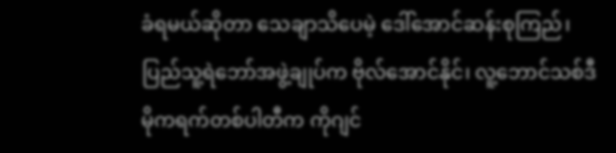ခံရမယ်ဆိုတာ သေချာသိပေမဲ့ ဒေါ်အောင်ဆန်းစုကြည်၊ ပြည်သူ့ရဲဘော်အဖွဲ့ချုပ်က ဗိုလ်အောင်နိုင်၊ လူ့ဘောင်သစ်ဒီမိုကရက်တစ်ပါတီက ကိုဂျင်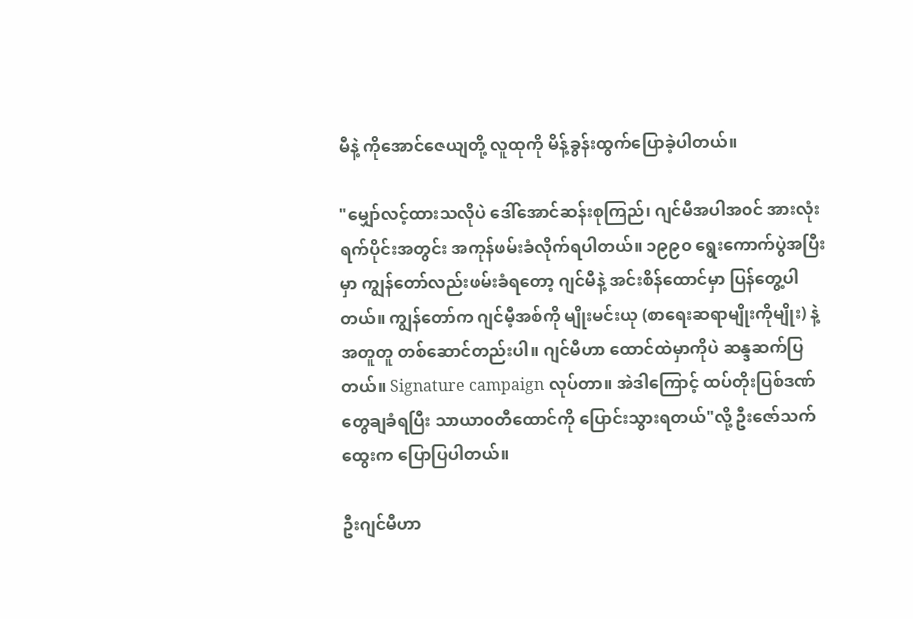မီနဲ့ ကိုအောင်ဇေယျတို့ လူထုကို မိန့်ခွန်းထွက်ပြောခဲ့ပါတယ်။

"မျှော်လင့်ထားသလိုပဲ ဒေါ်အောင်ဆန်းစုကြည်၊ ဂျင်မီအပါအ၀င် အားလုံး ရက်ပိုင်းအတွင်း အကုန်ဖမ်းခံလိုက်ရပါတယ်။ ၁၉၉၀ ရွေးကောက်ပွဲအပြီးမှာ ကျွန်တော်လည်းဖမ်းခံရတော့ ဂျင်မီနဲ့ အင်းစိန်ထောင်မှာ ပြန်တွေ့ပါတယ်။ ကျွန်တော်က ဂျင်မီ့အစ်ကို မျိုးမင်းယု (စာရေးဆရာမျိုးကိုမျိုး) နဲ့ အတူတူ တစ်ဆောင်တည်းပါ။ ဂျင်မီဟာ ထောင်ထဲမှာကိုပဲ ဆန္ဒဆက်ပြတယ်။ Signature campaign လုပ်တာ။ အဲဒါကြောင့် ထပ်တိုးပြစ်ဒဏ်တွေချခံရပြီး သာယာ၀တီထောင်ကို ပြောင်းသွားရတယ်"လို့ ဦးဇော်သက်ထွေးက ပြောပြပါတယ်။

ဦးဂျင်မီဟာ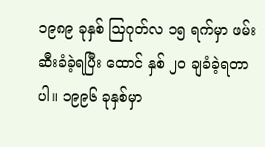၁၉၈၉ ခုနှစ် သြဂုတ်လ ၁၅ ရက်မှာ ဖမ်းဆီးခံခဲ့ရပြီး ထောင် နှစ် ၂၀ ချခံခဲ့ရတာပါ။ ၁၉၉၆ ခုနှစ်မှာ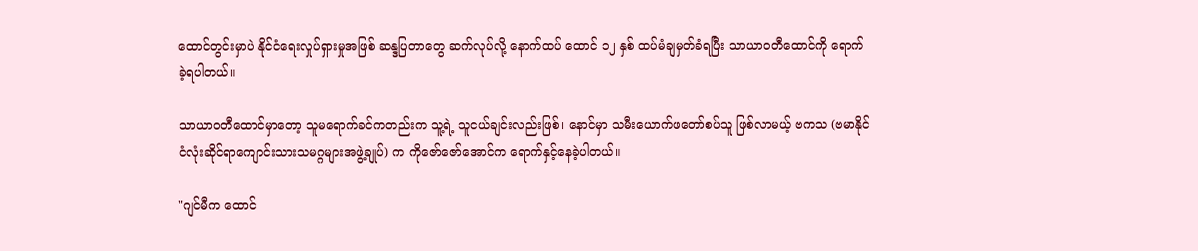ထောင်တွင်းမှာပဲ နိုင်ငံရေးလှုပ်ရှားမှုအဖြစ် ဆန္ဒပြတာတွေ ဆက်လုပ်လို့ နောက်ထပ် ထောင် ၁၂ နှစ် ထပ်မံချမှတ်ခံရပြီး သာယာဝတီထောင်ကို ရောက်ခဲ့ရပါတယ်။

သာယာဝတီထောင်မှာတော့ သူမရောက်ခင်ကတည်းက သူ့ရဲ့ သူငယ်ချင်းလည်းဖြစ်၊ နောင်မှာ သမီးယောက်ဖတော်စပ်သူ ဖြစ်လာမယ့် ဗကသ (ဗမာနိုင်ငံလုံးဆိုင်ရာကျောင်းသားသမဂ္ဂများအဖွဲ့ချုပ်) က ကိုဇော်ဇော်အောင်က ရောက်နှင့်နေခဲ့ပါတယ်။

"ဂျင်မီက ထောင်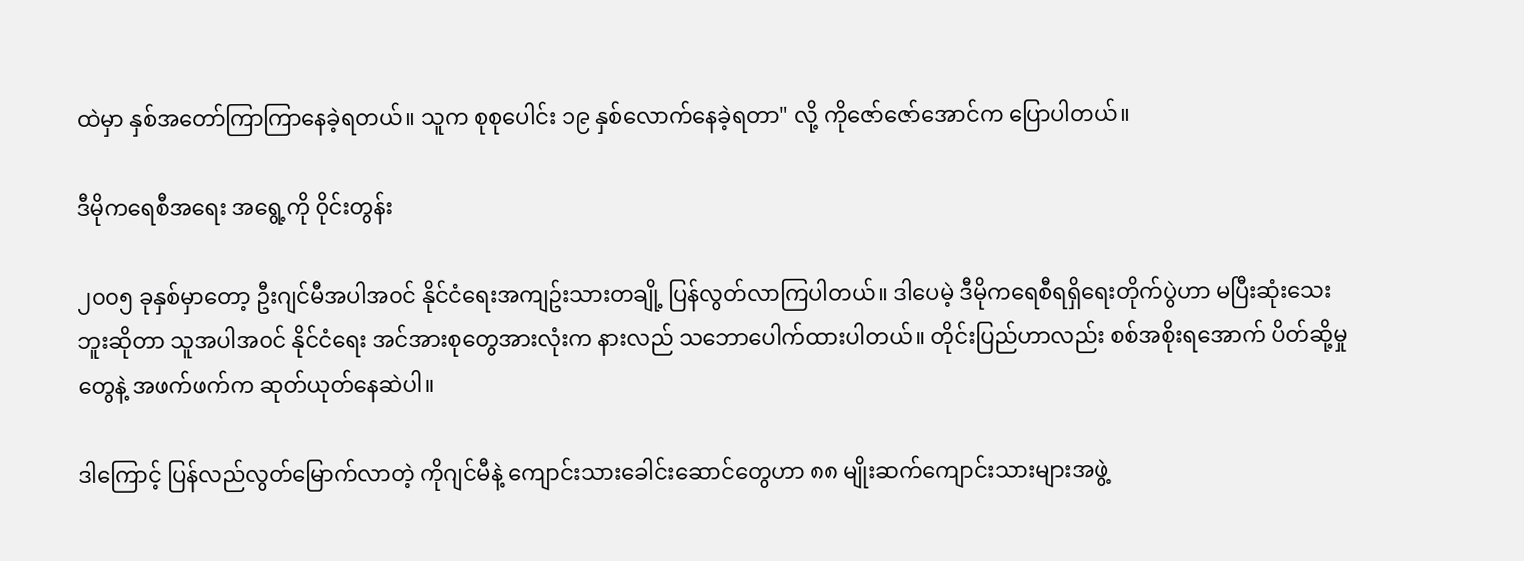ထဲမှာ နှစ်အတော်ကြာကြာနေခဲ့ရတယ်။ သူက စုစုပေါင်း ၁၉ နှစ်လောက်နေခဲ့ရတာ" လို့ ကိုဇော်ဇော်အောင်က ပြောပါတယ်။

ဒီမိုကရေစီအရေး အရွေ့ကို ၀ိုင်းတွန်း

၂၀၀၅ ခုနှစ်မှာတော့ ဦးဂျင်မီအပါအ၀င် နိုင်ငံရေးအကျဥ်းသားတချို့ ပြန်လွတ်လာကြပါတယ်။ ဒါပေမဲ့ ဒီမိုကရေစီရရှိရေးတိုက်ပွဲဟာ မပြီးဆုံးသေးဘူးဆိုတာ သူအပါအ၀င် နိုင်ငံရေး အင်အားစုတွေအားလုံးက နားလည် သဘောပေါက်ထားပါတယ်။ တိုင်းပြည်ဟာလည်း စစ်အစိုးရအောက် ပိတ်ဆို့မှုတွေနဲ့ အဖက်ဖက်က ဆုတ်ယုတ်နေဆဲပါ။

ဒါကြောင့် ပြန်လည်လွတ်မြောက်လာတဲ့ ကိုဂျင်မီနဲ့ ကျောင်းသားခေါင်းဆောင်တွေဟာ ၈၈ မျိုးဆက်ကျောင်းသားများအဖွဲ့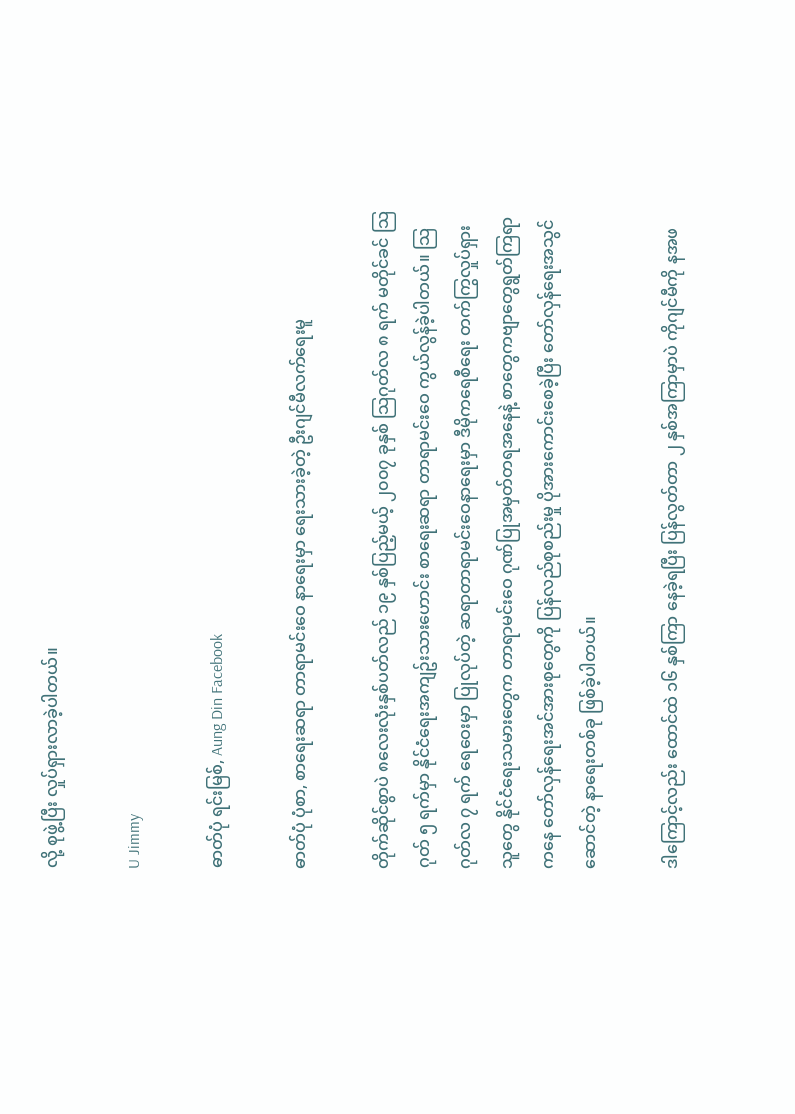လို့ စုဖွဲ့ပြီး လှုပ်ရှားလာခဲ့ပါတယ်။

U Jimmy

ဓာတ်ပုံ ရင်းမြစ်, Aung Din Facebook

ဓာတ်ပုံ ပုံစာ, စာရေးဆရာ တာရာမင်းဝေ နာရေးမှာ ရေးသားခဲ့တဲ့ ဦးဂျင်မီလက်ရေးမူ

တိုက်ဆိုင်စွာပဲ ၈လေးလုံးနှစ်ပတ်လည် ၁၉ နှစ်ပြည့်မယ့် ၂၀၀၇ ခုနှစ် သြဂုတ်လ ၈ ရက် မတိုင်ခင် သြဂုတ် ၅ ရက်မှာ နိုင်ငံရေးအကျဥ်းသားဟောင်း စာရေးဆရာ တာရာမင်းဝေ ကွယ်လွန်ခဲ့ပါတယ်။ သြဂုတ်လ ၇ ရက် ရေဝေးမှာ ပြုလုပ်တဲ့ ဆရာတာရာမင်းဝေနာရေးမှာ ဒီမိုကရေစီရေး တက်ကြွလှုပ်ရှားသူတွေ နိုင်ငံရေးသမားတွေက တာရာမင်းဝေ ဂုဏ်ပြုအမှတ်တရအနေနဲ့ စာတွေကဗျာတွေရွတ်ကြရာကနေ တော်လှန်ရေးအင်အားစုတွေကို ပြန်လည်စုစည်းမှု ပိုအားကောင်းစေခဲ့ပြီး တော်လှန်ရေးအသွင်ဆောင်တဲ့ နာရေးတစ်ခု ဖြစ်ခဲ့ပါတယ်။

ဒါကြောင့်လည်း ထောင်ထဲ ၁၆ နှစ်ကြာ နေခဲ့ရပြီး ပြန်လွတ်တာ ၂ နှစ်အကြာမှာပဲ ကိုဂျင်မီကို နအဖ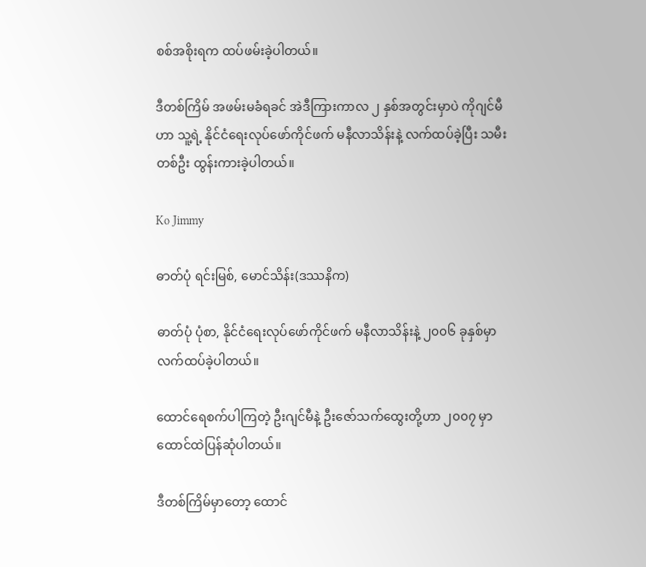စစ်အစိုးရက ထပ်ဖမ်းခဲ့ပါတယ်။

ဒီတစ်ကြိမ် အဖမ်းမခံရခင် အဲဒီကြားကာလ ၂ နှစ်အတွင်းမှာပဲ ကိုဂျင်မီဟာ သူ့ရဲ့ နိုင်ငံရေးလုပ်ဖော်ကိုင်ဖက် မနီလာသိန်းနဲ့ လက်ထပ်ခဲ့ပြီး သမီးတစ်ဦး ထွန်းကားခဲ့ပါတယ်။

Ko Jimmy

ဓာတ်ပုံ ရင်းမြစ်, မောင်သိန်း(ဒဿနိက)

ဓာတ်ပုံ ပုံစာ, နိုင်ငံရေးလုပ်ဖော်ကိုင်ဖက် မနီလာသိန်းနဲ့ ၂၀၀၆ ခုနှစ်မှာလက်ထပ်ခဲ့ပါတယ်။

ထောင်ရေစက်ပါကြတဲ့ ဦးဂျင်မီနဲ့ ဦးဇော်သက်ထွေးတို့ဟာ ၂၀၀၇ မှာ ထောင်ထဲပြန်ဆုံပါတယ်။

ဒီတစ်ကြိမ်မှာတော့ ထောင်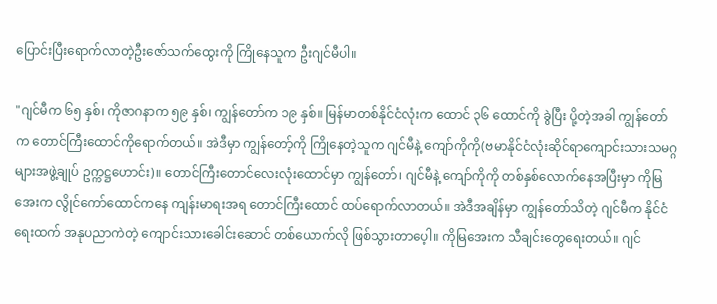ပြောင်းပြီးရောက်လာတဲ့ဦးဇော်သက်ထွေးကို ကြိုနေသူက ဦးဂျင်မီပါ။

"ဂျင်မီက ၆၅ နှစ်၊ ကိုဇာဂနာက ၅၉ နှစ်၊ ကျွန်တော်က ၁၉ နှစ်။ မြန်မာတစ်နိုင်ငံလုံးက ထောင် ၃၆ ထောင်ကို ခွဲပြီး ပို့တဲ့အခါ ကျွန်တော်က တောင်ကြီးထောင်ကိုရောက်တယ်။ အဲဒီမှာ ကျွန်တော့်ကို ကြိုနေတဲ့သူက ဂျင်မီနဲ့ ကျော်ကိုကို(ဗမာနိုင်ငံလုံးဆိုင်ရာကျောင်းသားသမဂ္ဂများအဖွဲ့ချုပ် ဥက္ကဋ္ဌဟောင်း)။ တောင်ကြီးတောင်လေးလုံးထောင်မှာ ကျွန်တော်၊ ဂျင်မီနဲ့ ကျော်ကိုကို တစ်နှစ်လောက်နေအပြီးမှာ ကိုမြအေးက လွိုင်ကော်ထောင်ကနေ ကျန်းမာရးအရ တောင်ကြီးထောင် ထပ်ရောက်လာတယ်။ အဲဒီအချိန်မှာ ကျွန်တော်သိတဲ့ ဂျင်မီက နိုင်ငံရေးထက် အနုပညာကဲတဲ့ ကျောင်းသားခေါင်းဆောင် တစ်ယောက်လို ဖြစ်သွားတာပေ့ါ။ ကိုမြအေးက သီချင်းတွေရေးတယ်။ ဂျင်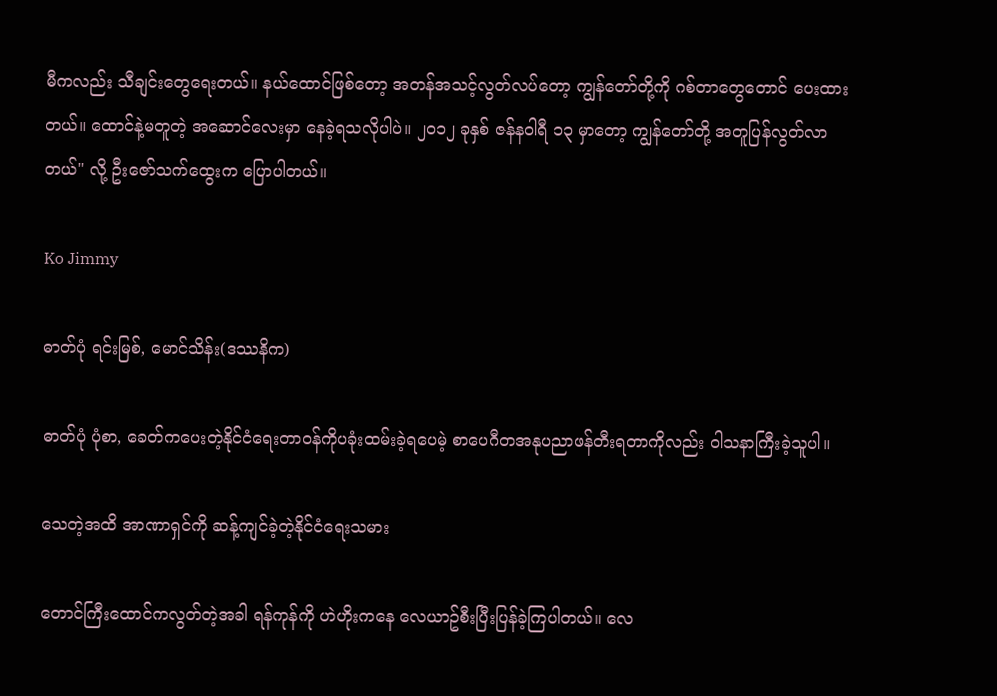မီကလည်း သီချင်းတွေရေးတယ်။ နယ်ထောင်ဖြစ်တော့ အတန်အသင့်လွတ်လပ်တော့ ကျွန်တော်တို့ကို ဂစ်တာတွေတောင် ပေးထားတယ်။ ထောင်နဲ့မတူတဲ့ အဆောင်လေးမှာ နေခဲ့ရသလိုပါပဲ။ ၂၀၁၂ ခုနှစ် ဇန်န၀ါရီ ၁၃ မှာတော့ ကျွန်တော်တို့ အတူပြန်လွတ်လာတယ်" လို့ ဦးဇော်သက်ထွေးက ပြောပါတယ်။

Ko Jimmy

ဓာတ်ပုံ ရင်းမြစ်, မောင်သိန်း(ဒဿနိက)

ဓာတ်ပုံ ပုံစာ, ခေတ်ကပေးတဲ့နိုင်ငံရေးတာ၀န်ကိုပခုံးထမ်းခဲ့ရပေမဲ့ စာပေဂီတအနုပညာဖန်တီးရတာကိုလည်း ၀ါသနာကြီးခဲ့သူပါ။

သေတဲ့အထိ အာဏာရှင်ကို ဆန့်ကျင်ခဲ့တဲ့နိုင်ငံရေးသမား

တောင်ကြီးထောင်ကလွတ်တဲ့အခါ ရန်ကုန်ကို ဟဲဟိုးကနေ လေယာဥ်စီးပြီးပြန်ခဲ့ကြပါတယ်။ လေ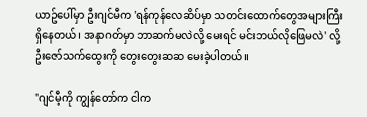ယာဥ်ပေါ်မှာ ဦးဂျင်မီက 'ရန်ကုန်လေဆိပ်မှာ သတင်းထောက်တွေအများကြီး ရှိနေတယ်၊ အနာဂတ်မှာ ဘာဆက်မလဲလို့ မေးရင် မင်းဘယ်လိုဖြေမလဲ' လို့ ဦးဇော်သက်ထွေးကို တွေးတွေးဆဆ မေးခဲ့ပါတယ်။

"ဂျင်မီ့ကို ကျွန်တော်က ငါက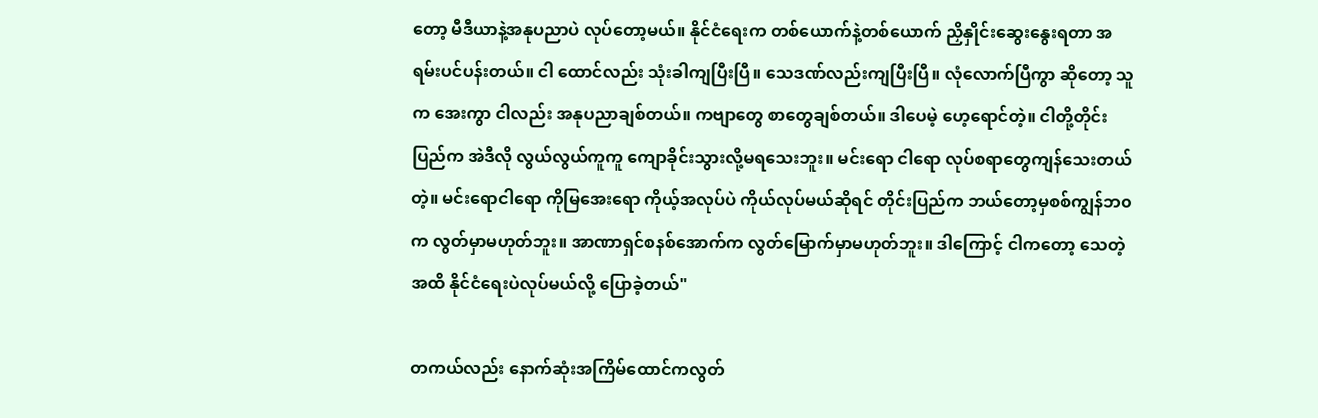တော့ မီဒီယာနဲ့အနုပညာပဲ လုပ်တော့မယ်။ နိုင်ငံရေးက တစ်ယောက်နဲ့တစ်ယောက် ညှိနှိုင်းဆွေးနွေးရတာ အရမ်းပင်ပန်းတယ်။ ငါ ထောင်လည်း သုံးခါကျပြီးပြီ။ သေဒဏ်လည်းကျပြီးပြီ။ လုံလောက်ပြီကွာ ဆိုတော့ သူက အေးကွာ ငါလည်း အနုပညာချစ်တယ်။ ကဗျာတွေ စာတွေချစ်တယ်။ ဒါပေမဲ့ ဟေ့ရောင်တဲ့။ ငါတို့တိုင်းပြည်က အဲဒီလို လွယ်လွယ်ကူကူ ကျောခိုင်းသွားလို့မရသေးဘူး။ မင်းရော ငါရော လုပ်စရာတွေကျန်သေးတယ်တဲ့။ မင်းရောငါရော ကိုမြအေးရော ကိုယ့်အလုပ်ပဲ ကိုယ်လုပ်မယ်ဆိုရင် တိုင်းပြည်က ဘယ်တော့မှစစ်ကျွန်ဘ၀က လွတ်မှာမဟုတ်ဘူး။ အာဏာရှင်စနစ်အောက်က လွတ်မြောက်မှာမဟုတ်ဘူး။ ဒါကြောင့် ငါကတော့ သေတဲ့အထိ နိုင်ငံရေးပဲလုပ်မယ်လို့ ပြောခဲ့တယ်"

တကယ်လည်း နောက်ဆုံးအကြိမ်ထောင်ကလွတ်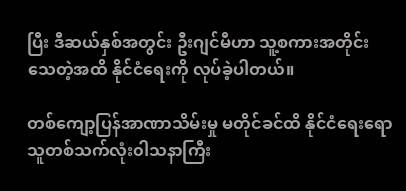ပြီး ဒီဆယ်နှစ်အတွင်း ဦးဂျင်မီဟာ သူ့စကားအတိုင်း သေတဲ့အထိ နိုင်ငံရေးကို လုပ်ခဲ့ပါတယ်။

တစ်ကျော့ပြန်အာဏာသိမ်းမှု မတိုင်ခင်ထိ နိုင်ငံရေးရော သူတစ်သက်လုံး၀ါသနာကြီး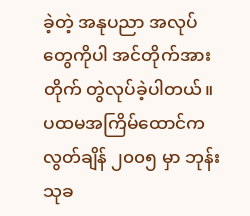ခဲ့တဲ့ အနုပညာ အလုပ်တွေကိုပါ အင်တိုက်အားတိုက် တွဲလုပ်ခဲ့ပါတယ်။ ပထမအကြိမ်ထောင်ကလွတ်ချိန် ၂၀၀၅ မှာ ဘုန်းသုခ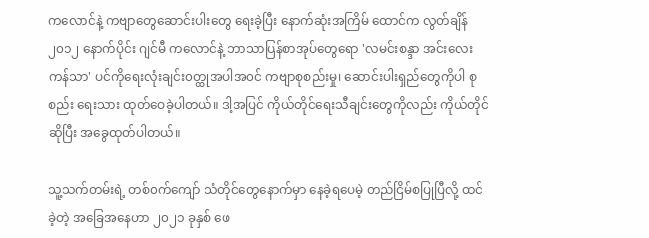ကလောင်နဲ့ ကဗျာတွေဆောင်းပါးတွေ ရေးခဲ့ပြီး နောက်ဆုံးအကြိမ် ထောင်က လွတ်ချိန် ၂၀၁၂ နောက်ပိုင်း ဂျင်မီ ကလောင်နဲ့ ဘာသာပြန်စာအုပ်တွေရော 'လမင်းစန္ဒာ အင်းလေးကန်သာ' ပင်ကိုရေးလုံးချင်း၀တ္ထုအပါအ၀င် ကဗျာစုစည်းမှု၊ ဆောင်းပါးရှည်တွေကိုပါ စုစည်း ရေးသား ထုတ်ဝေခဲ့ပါတယ်။ ဒါ့အပြင် ကိုယ်တိုင်ရေးသီချင်းတွေကိုလည်း ကိုယ်တိုင်ဆိုပြီး အခွေထုတ်ပါတယ်။

သူ့သက်တမ်းရဲ့ တစ်၀က်ကျော် သံတိုင်တွေနောက်မှာ နေခဲ့ရပေမဲ့ တည်ငြိမ်စပြုပြီလို့ ထင်ခဲ့တဲ့ အခြေအနေဟာ ၂၀၂၁ ခုနှစ် ဖေ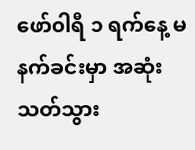ဖော်၀ါရီ ၁ ရက်နေ့ မနက်ခင်းမှာ အဆုံးသတ်သွား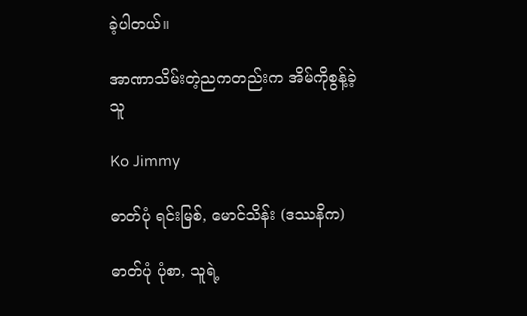ခဲ့ပါတယ်။

အာဏာသိမ်းတဲ့ညကတည်းက အိမ်ကိုစွန့်ခဲ့သူ

Ko Jimmy

ဓာတ်ပုံ ရင်းမြစ်, မောင်သိန်း (ဒဿနိက)

ဓာတ်ပုံ ပုံစာ, သူရဲ့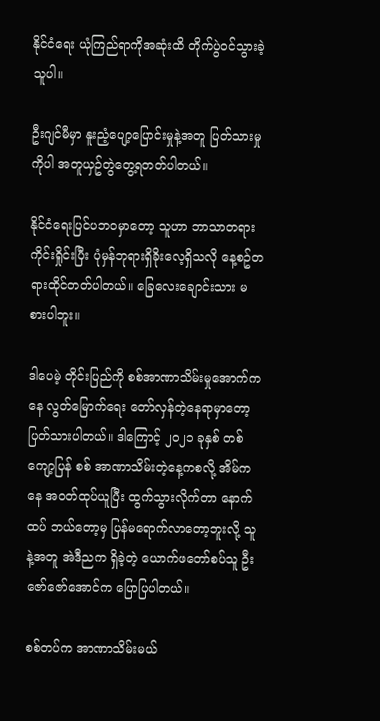နိုင်ငံရေး ယုံကြည်ရာကိုအဆုံးထိ တိုက်ပွဲ၀င်သွားခဲ့သူပါ။

ဦးဂျင်မီမှာ နူးညံ့ပျော့ပြောင်းမှုနဲ့အတူ ပြတ်သားမှုကိုပါ အတူယှဥ်တွဲတွေ့ရတတ်ပါတယ်။

နိုင်ငံရေးပြင်ပဘ၀မှာတော့ သူဟာ ဘာသာတရားကိုင်းရှိုင်းပြီး ပုံမှန်ဘုရားရှိခိုးလေ့ရှိသလို နေ့စဥ်တရားထိုင်တတ်ပါတယ်။ ခြေလေးချောင်းသား မစားပါဘူး။

ဒါပေမဲ့ တိုင်းပြည်ကို စစ်အာဏာသိမ်းမှုအောက်ကနေ လွတ်မြောက်ရေး တော်လှန်တဲ့နေရာမှာတော့ ပြတ်သားပါတယ်။ ဒါကြောင့် ၂၀၂၁ ခုနှစ် တစ်ကျော့ပြန် စစ် အာဏာသိမ်းတဲ့နေ့ကစလို့ အိမ်ကနေ အ၀တ်ထုပ်ယူပြီး ထွက်သွားလိုက်တာ နောက်ထပ် ဘယ်တော့မှ ပြန်မရောက်လာတော့ဘူးလို့ သူနဲ့အတူ အဲဒီညက ရှိခဲ့တဲ့ ယောက်ဖတော်စပ်သူ ဦးဇော်ဇော်အောင်က ပြောပြပါတယ်။

စစ်တပ်က အာဏာသိမ်းမယ်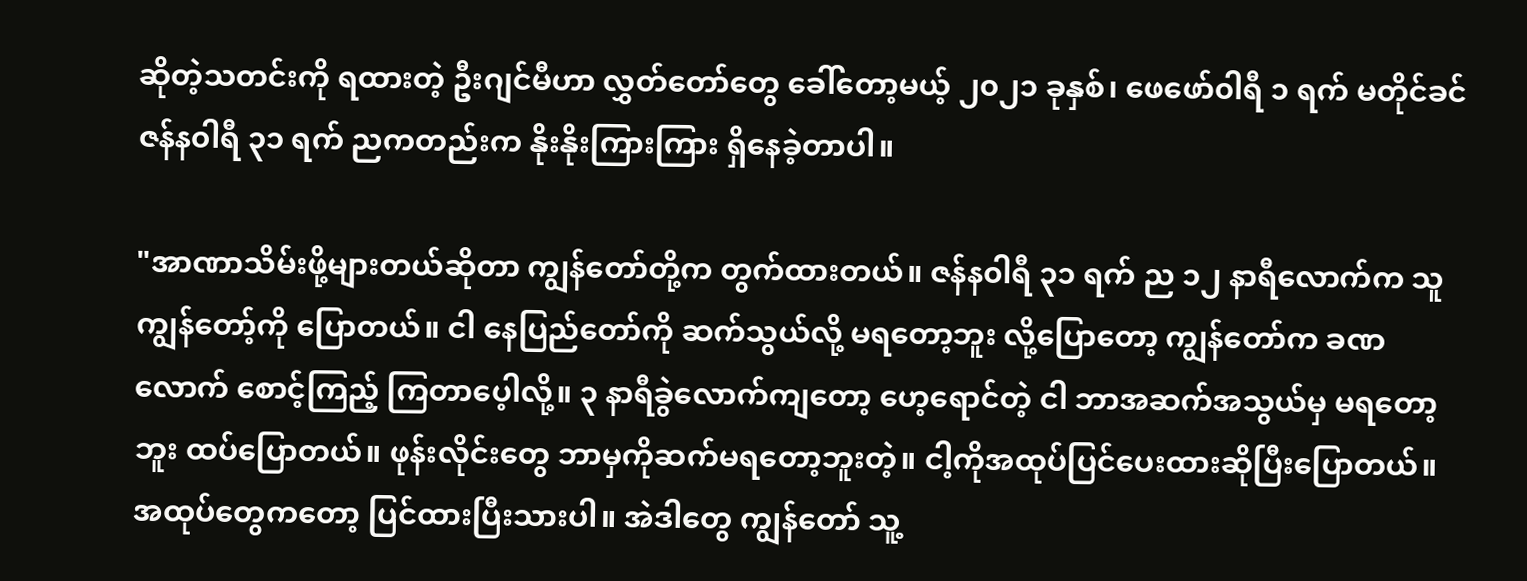ဆိုတဲ့သတင်းကို ရထားတဲ့ ဦးဂျင်မီဟာ လွှတ်တော်တွေ ခေါ်တော့မယ့် ၂၀၂၁ ခုနှစ်၊ ဖေဖော်၀ါရီ ၁ ရက် မတိုင်ခင် ဇန်န၀ါရီ ၃၁ ရက် ညကတည်းက နိုးနိုးကြားကြား ရှိနေခဲ့တာပါ။

"အာဏာသိမ်းဖို့များတယ်ဆိုတာ ကျွန်တော်တို့က တွက်ထားတယ်။ ဇန်န၀ါရီ ၃၁ ရက် ည ၁၂ နာရီလောက်က သူ ကျွန်တော့်ကို ပြောတယ်။ ငါ နေပြည်တော်ကို ဆက်သွယ်လို့ မရတော့ဘူး လို့ပြောတော့ ကျွန်တော်က ခဏလောက် စောင့်ကြည့် ကြတာပေ့ါလို့။ ၃ နာရီခွဲလောက်ကျတော့ ဟေ့ရောင်တဲ့ ငါ ဘာအဆက်အသွယ်မှ မရတော့ဘူး ထပ်ပြောတယ်။ ဖုန်းလိုင်းတွေ ဘာမှကိုဆက်မရတော့ဘူးတဲ့။ ငါ့ကိုအထုပ်ပြင်ပေးထားဆိုပြီးပြောတယ်။ အထုပ်တွေကတော့ ပြင်ထားပြီးသားပါ။ အဲဒါတွေ ကျွန်တော် သူ့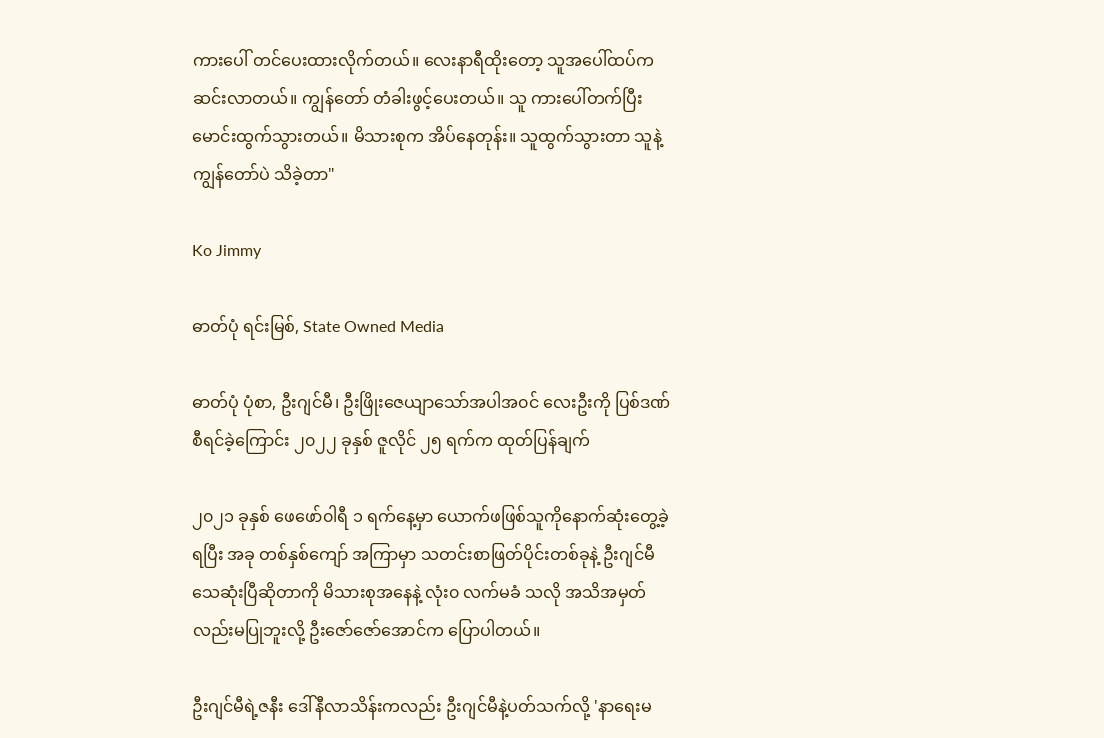ကားပေါ် တင်ပေးထားလိုက်တယ်။ လေးနာရီထိုးတော့ သူအပေါ်ထပ်က ဆင်းလာတယ်။ ကျွန်တော် တံခါးဖွင့်ပေးတယ်။ သူ ကားပေါ်တက်ပြီး မောင်းထွက်သွားတယ်။ မိသားစုက အိပ်နေတုန်း။ သူထွက်သွားတာ သူနဲ့ကျွန်တော်ပဲ သိခဲ့တာ"

Ko Jimmy

ဓာတ်ပုံ ရင်းမြစ်, State Owned Media

ဓာတ်ပုံ ပုံစာ, ဦးဂျင်မီ၊ ဦးဖြိုးဇေယျာသော်အပါအ၀င် လေးဦးကို ပြစ်ဒဏ်စီရင်ခဲ့ကြောင်း ၂၀၂၂ ခုနှစ် ဇူလိုင် ၂၅ ရက်က ထုတ်ပြန်ချက်

၂၀၂၁ ခုနှစ် ဖေဖော်၀ါရီ ၁ ရက်နေ့မှာ ယောက်ဖဖြစ်သူကိုနောက်ဆုံးတွေ့ခဲ့ရပြီး အခု တစ်နှစ်ကျော် အကြာမှာ သတင်းစာဖြတ်ပိုင်းတစ်ခုနဲ့ ဦးဂျင်မီ သေဆုံးပြီဆိုတာကို မိသားစုအနေနဲ့ လုံး၀ လက်မခံ သလို အသိအမှတ်လည်းမပြုဘူးလို့ ဦးဇော်ဇော်အောင်က ပြောပါတယ်။

ဦးဂျင်မီရဲ့ဇနီး ‌ဒေါ်နီလာသိန်းကလည်း ဦးဂျင်မီနဲ့ပတ်သက်လို့ 'နာရေးမ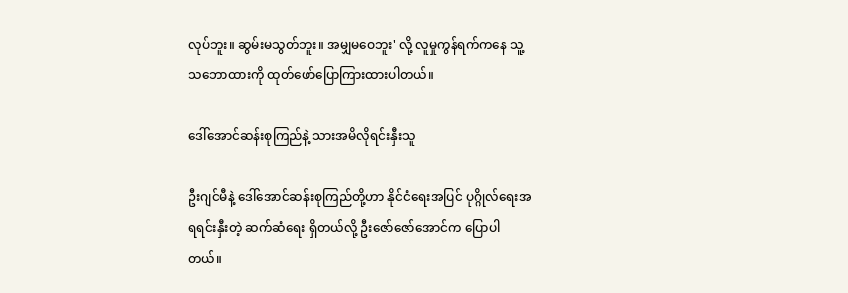လုပ်ဘူး။ ဆွမ်းမသွတ်ဘူး။ အမျှမဝေဘူး' လို့ လူမှုကွန်ရက်ကနေ သူ့သဘောထားကို ထုတ်ဖော်ပြောကြားထားပါတယ်။

ဒေါ်အောင်ဆန်းစုကြည်နဲ့ သားအမိလိုရင်းနှီးသူ

ဦးဂျင်မီနဲ့ ဒေါ်အောင်ဆန်းစုကြည်တို့ဟာ နိုင်ငံရေးအပြင် ပုဂ္ဂိုလ်ရေးအရရင်းနှီးတဲ့ ဆက်ဆံရေး ရှိတယ်လို့ ဦးဇော်ဇော်အောင်က ပြောပါတယ်။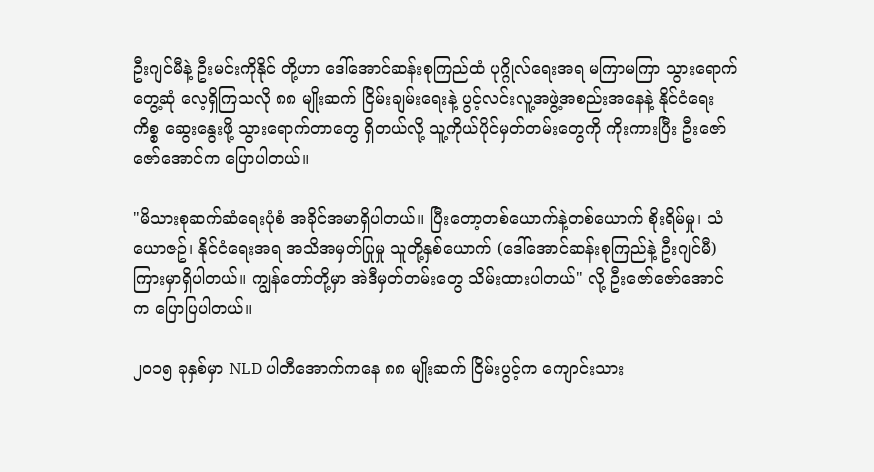ဦးဂျင်မီနဲ့ ဦးမင်းကိုနိုင် တို့ဟာ ဒေါ်အောင်ဆန်းစုကြည်ထံ ပုဂ္ဂိုလ်ရေးအရ မကြာမကြာ သွားရောက်တွေ့ဆုံ လေ့ရှိကြသလို ၈၈ မျိုးဆက် ငြိမ်းချမ်းရေးနဲ့ ပွင့်လင်းလူ့အဖွဲ့အစည်းအနေနဲ့ နိုင်ငံရေးကိစ္စ ဆွေးနွေးဖို့ သွားရောက်တာတွေ ရှိတယ်လို့ သူ့ကိုယ်ပိုင်မှတ်တမ်းတွေကို ကိုးကားပြီး ဦးဇော်ဇော်အောင်က ပြောပါတယ်။

"မိသားစုဆက်ဆံရေးပုံစံ အခိုင်အမာရှိပါတယ်။ ပြီးတော့တစ်ယောက်နဲ့တစ်ယောက် စိုးရိမ်မှု၊ သံယောဇဥ်၊ နိုင်ငံရေးအရ အသိအမှတ်ပြုမှု သူတို့နှစ်ယောက် (ဒေါ်အောင်ဆန်းစုကြည်နဲ့ ဦးဂျင်မီ) ကြားမှာရှိပါတယ်။ ကျွန်တော်တို့မှာ အဲဒီမှတ်တမ်းတွေ သိမ်းထားပါတယ်" လို့ ဦးဇော်ဇော်အောင်က ပြောပြပါတယ်။

၂၀၁၅ ခုနှစ်မှာ NLD ပါတီအောက်ကနေ ၈၈ မျိုးဆက် ငြိမ်းပွင့်က ကျောင်းသား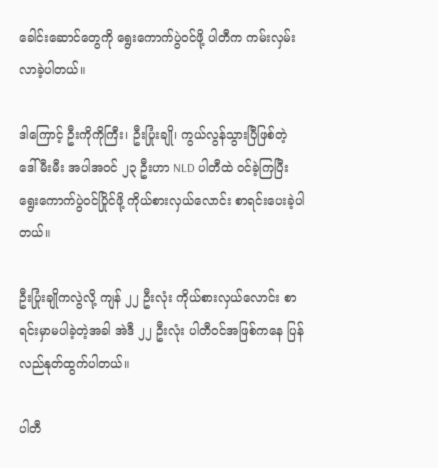ခေါင်းဆောင်တွေကို ရွေးကောက်ပွဲ၀င်ဖို့ ပါတီက ကမ်းလှမ်းလာခဲ့ပါတယ်။

ဒါကြောင့် ဦးကိုကိုကြီး၊ ဦးပြုံးချို၊ ကွယ်လွန်သွားပြီဖြစ်တဲ့ ဒေါ်မီးမီး အပါအ၀င် ၂၃ ဦးဟာ NLD ပါတီထဲ ၀င်ခဲ့ကြပြီး ရွေးကောက်ပွဲ၀င်ပြိုင်ဖို့ ကိုယ်စားလှယ်လောင်း စာရင်းပေးခဲ့ပါတယ်။

ဦးပြုံးချိုကလွဲလို့ ကျန် ၂၂ ဦးလုံး ကိုယ်စားလှယ်လောင်း စာရင်းမှာမပါခဲ့တဲ့အခါ အဲဒီ ၂၂ ဦးလုံး ပါတီ၀င်အဖြစ်ကနေ ပြန်လည်နုတ်ထွက်ပါတယ်။

ပါတီ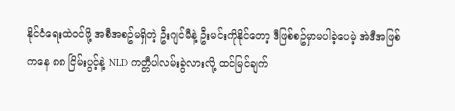နိုင်ငံရေးထဲ၀င်ဖို့ အစီအစဥ်မရှိတဲ့ ဦးဂျင်မီနဲ့ ဦးမင်းကိုနိုင်တော့ ဒီဖြစ်စဥ်မှာမပါခဲ့ပေမဲ့ အဲဒီအဖြစ်ကနေ ၈၈ ငြိမ်းပွင့်နဲ့ NLD ကတ္တီပါလမ်းခွဲလားလို့ ထင်မြင်ချက်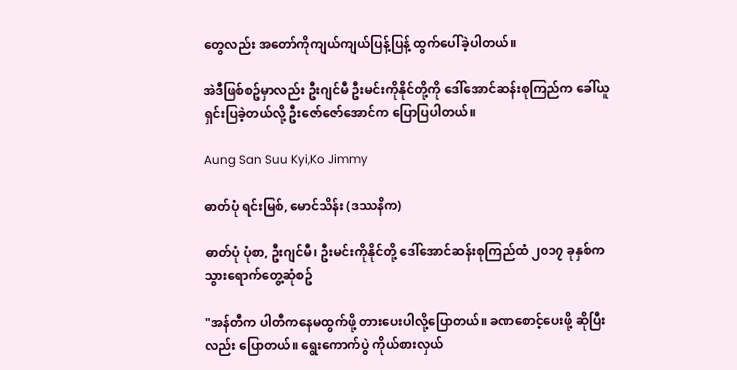တွေလည်း အတော်ကိုကျယ်ကျယ်ပြန့်ပြန့် ထွက်ပေါ်ခဲ့ပါတယ်။

အဲဒီဖြစ်စဥ်မှာလည်း ဦးဂျင်မီ ဦးမင်းကိုနိုင်တို့ကို ဒေါ်အောင်ဆန်းစုကြည်က ခေါ်ယူရှင်းပြခဲ့တယ်လို့ ဦးဇော်ဇော်အောင်က ပြောပြပါတယ်။

Aung San Suu Kyi,Ko Jimmy

ဓာတ်ပုံ ရင်းမြစ်, မောင်သိန်း (ဒဿနိက)

ဓာတ်ပုံ ပုံစာ, ဦးဂျင်မီ၊ ဦးမင်းကိုနိုင်တို့ ဒေါ်အောင်ဆန်းစုကြည်ထံ ၂၀၁၇ ခုနှစ်က သွားရောက်တွေ့ဆုံစဥ်

"အန်တီက ပါတီကနေမထွက်ဖို့ တားပေးပါလို့ပြောတယ်။ ခဏစောင့်ပေးဖို့ ဆိုပြီးလည်း ပြောတယ်။ ရွေးကောက်ပွဲ ကိုယ်စားလှယ်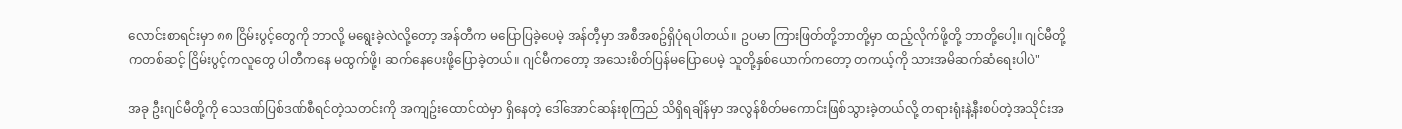လောင်းစာရင်းမှာ ၈၈ ငြိမ်းပွင့်တွေကို ဘာလို့ မရွေးခဲ့လဲလို့တော့ အန်တီက မပြောပြခဲ့ပေမဲ့ အန်တီ့မှာ အစီအစဥ်ရှိပုံရပါတယ်။ ဥပမာ ကြားဖြတ်တို့ဘာတို့မှာ ထည့်လိုက်ဖို့တို့ ဘာတို့ပေါ့။ ဂျင်မီတို့ကတစ်ဆင့် ငြိမ်းပွင့်ကလူတွေ ပါတီကနေ မထွက်ဖို့၊ ဆက်နေပေးဖို့ပြောခဲ့တယ်။ ဂျင်မီကတော့ အသေးစိတ်ပြန်မပြောပေမဲ့ သူတို့နှစ်ယောက်ကတော့ တကယ့်ကို သားအမိဆက်ဆံရေးပါပဲ"

အခု ဦးဂျင်မီတို့ကို သေဒဏ်ပြစ်ဒဏ်စီရင်တဲ့သတင်းကို အကျဥ်းထောင်ထဲမှာ ရှိနေတဲ့ ဒေါ်အောင်ဆန်းစုကြည် သိရှိရချိန်မှာ အလွန်စိတ်မကောင်းဖြစ်သွားခဲ့တယ်လို့ တရားရုံးနဲ့နီးစပ်တဲ့အသိုင်းအ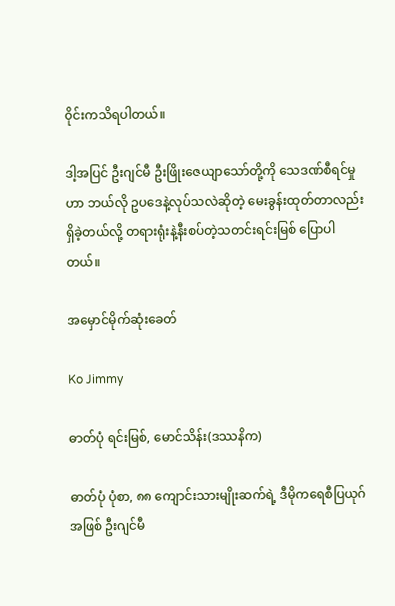၀ိုင်းကသိရပါတယ်။

ဒါ့အပြင် ဦးဂျင်မီ ဦးဖြိုးဇေယျာသော်တို့ကို သေဒဏ်စီရင်မှုဟာ ဘယ်လို ဥပဒေနဲ့လုပ်သလဲဆိုတဲ့ မေးခွန်းထုတ်တာလည်း ရှိခဲ့တယ်လို့ တရားရုံးနဲ့နီးစပ်တဲ့သတင်းရင်းမြစ် ပြောပါတယ်။

အမှောင်မိုက်ဆုံးခေတ်

Ko Jimmy

ဓာတ်ပုံ ရင်းမြစ်, မောင်သိန်း(ဒဿနိက)

ဓာတ်ပုံ ပုံစာ, ၈၈ ကျောင်းသားမျိုးဆက်ရဲ့ ဒီမိုကရေစီပြယုဂ် အဖြစ် ဦးဂျင်မီ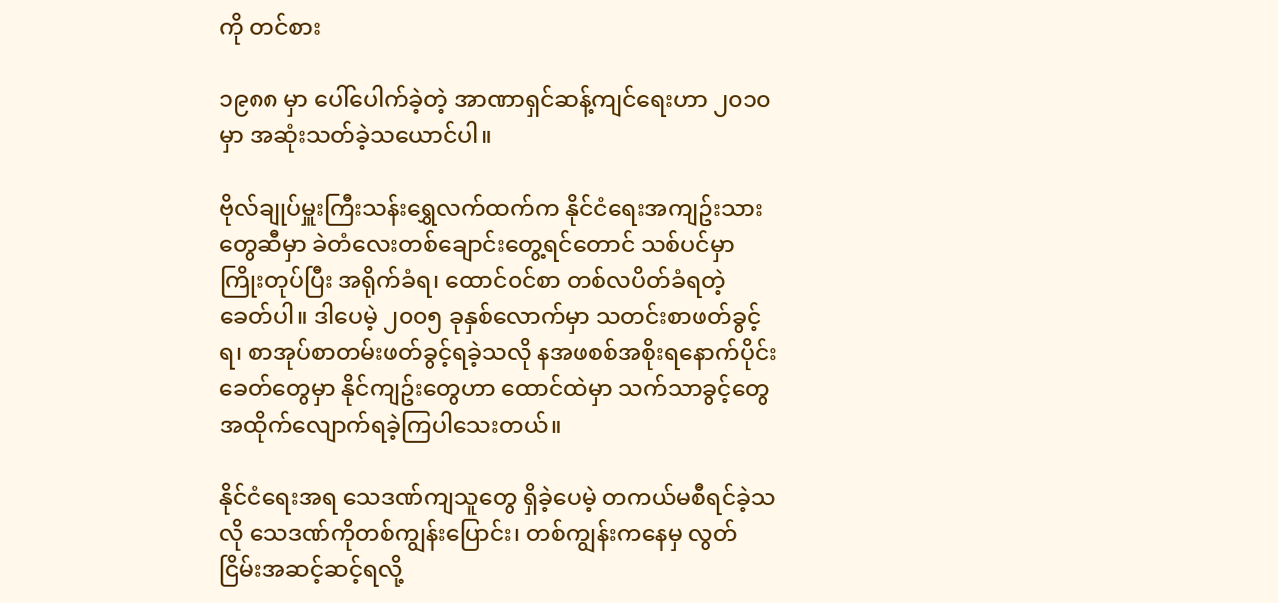ကို တင်စား

၁၉၈၈ မှာ ပေါ်ပေါက်ခဲ့တဲ့ အာဏာရှင်ဆန့်ကျင်ရေးဟာ ၂၀၁၀ မှာ အဆုံးသတ်ခဲ့သယောင်ပါ။

ဗိုလ်ချုပ်မှူးကြီးသန်းရွှေလက်ထက်က နိုင်ငံရေးအကျဥ်းသားတွေဆီမှာ ခဲတံလေးတစ်ချောင်းတွေ့ရင်တောင် သစ်ပင်မှာကြိုးတုပ်ပြီး အရိုက်ခံရ၊ ထောင်၀င်စာ တစ်လပိတ်ခံရတဲ့ခေတ်ပါ။ ဒါပေမဲ့ ၂၀၀၅ ခုနှစ်လောက်မှာ သတင်းစာဖတ်ခွင့်ရ၊ စာအုပ်စာတမ်းဖတ်ခွင့်ရခဲ့သလို နအဖစစ်အစိုးရနောက်ပိုင်းခေတ်တွေမှာ နိုင်ကျဥ်းတွေဟာ ထောင်ထဲမှာ သက်သာခွင့်တွေ အထိုက်လျောက်ရခဲ့ကြပါသေးတယ်။

နိုင်ငံရေးအရ သေဒဏ်ကျသူတွေ ရှိခဲ့ပေမဲ့ တကယ်မစီရင်ခဲ့သလို သေဒဏ်ကိုတစ်ကျွန်းပြောင်း၊ တစ်ကျွန်းကနေမှ လွတ်ငြိမ်းအဆင့်ဆင့်ရလို့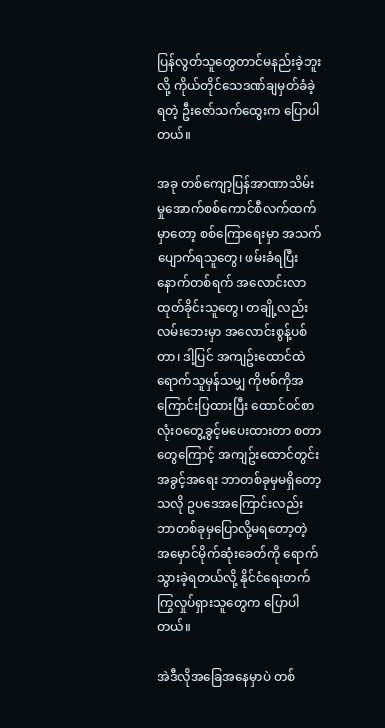ပြန်လွတ်သူတွေတာင်မနည်းခဲ့ဘူးလို့ ကိုယ်တိုင်သေဒဏ်ချမှတ်ခံခဲ့ရတဲ့ ဦးဇော်သက်ထွေးက ပြောပါတယ်။

အခု တစ်ကျော့ပြန်အာဏာသိမ်းမှုအောက်စစ်ကောင်စီလက်ထက်မှာတော့ စစ်ကြောရေးမှာ အသက်ပျောက်ရသူတွေ၊ ဖမ်းခံရပြီးနောက်တစ်ရက် အလောင်းလာထုတ်ခိုင်းသူတွေ၊ တချို့လည်း လမ်းဘေးမှာ အလောင်းစွန့်ပစ်တာ၊ ဒါ့ပြင် အကျဥ်းထောင်ထဲ ရောက်သူမှန်သမျှ ကိုဗစ်ကိုအကြောင်းပြထားပြီး ထောင်၀င်စာလုံး၀တွေ့ခွင့်မပေးထားတာ စတာတွေကြောင့် အကျဥ်းထောင်တွင်းအခွင့်အရေး ဘာတစ်ခုမှမရှိတော့သလို ဥပဒေအကြောင်းလည်း ဘာတစ်ခုမှပြောလို့မရတော့တဲ့ အမှောင်မိုက်ဆုံးခေတ်ကို ရောက်သွားခဲ့ရတယ်လို့ နိုင်ငံရေးတက်ကြွလှုပ်ရှားသူတွေက ပြောပါတယ်။

အဲဒီလိုအခြေအနေမှာပဲ တစ်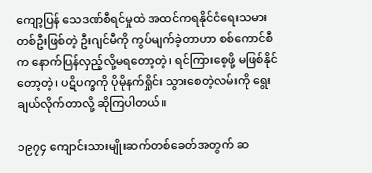ကျော့ပြန် သေဒဏ်စီရင်မှုထဲ အထင်ကရနိုင်ငံရေးသမား တစ်ဦးဖြစ်တဲ့ ဦးဂျင်မီကို ကွပ်မျက်ခဲ့တာဟာ စစ်ကောင်စီက နောက်ပြန်လှည့်လို့မရတော့တဲ့၊ ရင်ကြားစေ့ဖို့ မဖြစ်နိုင်တော့တဲ့၊ ပဋိပက္ခကို ပိုမိုနက်ရှိုင်း သွားစေတဲ့လမ်းကို ရွေးချယ်လိုက်တာလို့ ဆိုကြပါတယ်။

၁၉၇၄ ကျောင်းသားမျိုးဆက်တစ်ခေတ်အတွက် ဆ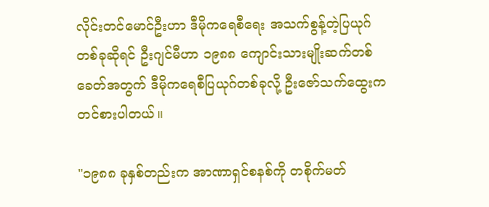လိုင်းတင်မောင်ဦးဟာ ဒီမိုကရေစီရေး အသက်စွန့်တဲ့ပြယုဂ်တစ်ခုဆိုရင် ဦးဂျင်မီဟာ ၁၉၈၈ ကျောင်းသားမျိုးဆက်တစ်ခေတ်အတွက် ဒီမိုကရေစီပြယုဂ်တစ်ခုလို့ ဦးဇော်သက်ထွေးက တင်စားပါတယ်။

"၁၉၈၈ ခုနှစ်တည်းက အာဏာရှင်စနစ်ကို တစိုက်မတ်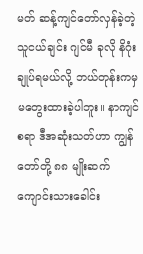မတ် ဆန့်ကျင်တော်လှန်ခဲ့တဲ့ သူငယ်ချင်း ဂျင်မီ ခုလို နိဂုံးချုပ်ရမယ်လို့ ဘယ်တုန်းကမှ မတွေးထားခဲ့ပါဘူး။ နာကျင်စရာ ဒီအဆုံးသတ်ဟာ ကျွန်တော်တို့ ၈၈ မျိုးဆက် ကျောင်းသားခေါင်း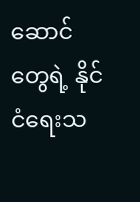ဆောင် တွေရဲ့ နိုင်ငံရေးသ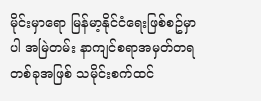မိုင်းမှာရော မြန်မာ့နိုင်ငံရေးဖြစ်စဥ်မှာပါ အမြဲတမ်း နာကျင်စရာအမှတ်တရတစ်ခုအဖြစ် သမိုင်းစက်ထင်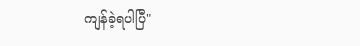ကျန်ခဲ့ရပါပြီ"